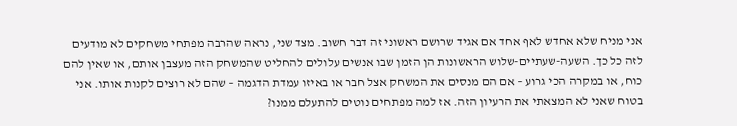אני מניח שלא אחדש לאף אחד אם אגיד שרושם ראשוני זה דבר חשוב. מצד שני, נראה שהרבה מפתחי משחקים לא מודעים לזה כל כך. השעה-שעתיים-שלוש הראשונות הן הזמן שבו אנשים עלולים להחליט שהמשחק הזה מעצבן אותם, או שאין להם כוח, או במקרה הכי גרוע – אם הם מנסים את המשחק אצל חבר או באיזו עמדת הדגמה – שהם לא רוצים לקנות אותו. אני בטוח שאני לא המצאתי את הרעיון הזה. אז למה מפתחים נוטים להתעלם ממנו?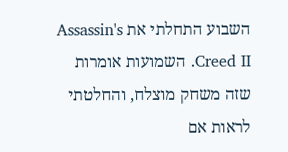השבוע התחלתי את Assassin's Creed II. השמועות אומרות שזה משחק מוצלח, והחלטתי לראות אם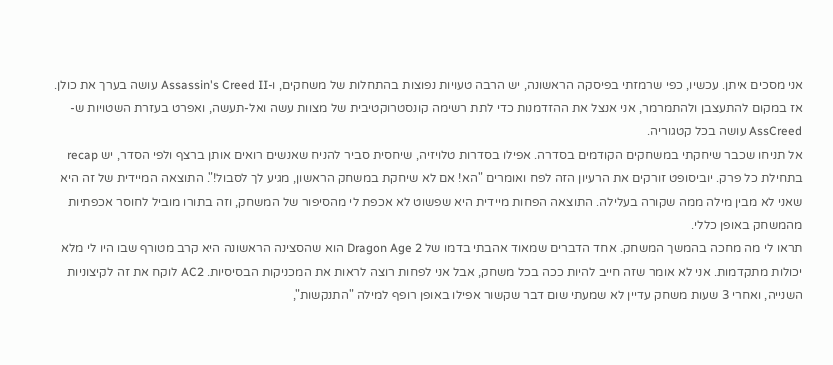אני מסכים איתן. עכשיו, כפי שרמזתי בפיסקה הראשונה, יש הרבה טעויות נפוצות בהתחלות של משחקים, ו-Assassin's Creed II עושה בערך את כולן. אז במקום להתעצבן ולהתמרמר, אני אנצל את ההזדמנות כדי לתת רשימה קונסטרוקטיבית של מצוות עשה ואל-תעשה, ואפרט בעזרת השטויות ש-AssCreed עושה בכל קטגוריה.
אל תניחו שכבר שיחקתי במשחקים הקודמים בסדרה. אפילו בסדרות טלויזיה, שיחסית סביר להניח שאנשים רואים אותן ברצף ולפי הסדר, יש recap בתחילת כל פרק. יוביסופט זורקים את הרעיון הזה לפח ואומרים "הא! אם לא שיחקת במשחק הראשון, מגיע לך לסבול!". התוצאה המיידית של זה היא שאני לא מבין מילה ממה שקורה בעלילה. התוצאה הפחות מיידית היא שפשוט לא אכפת לי מהסיפור של המשחק, וזה בתורו מוביל לחוסר אכפתיות מהמשחק באופן כללי.
תראו לי מה מחכה בהמשך המשחק. אחד הדברים שמאוד אהבתי בדמו של Dragon Age 2 הוא שהסצינה הראשונה היא קרב מטורף שבו היו לי מלא יכולות מתקדמות. אני לא אומר שזה חייב להיות ככה בכל משחק, אבל אני לפחות רוצה לראות את המכניקות הבסיסיות. AC2 לוקח את זה לקיצוניות השנייה, ואחרי 3 שעות משחק עדיין לא שמעתי שום דבר שקשור אפילו באופן רופף למילה "התנקשות",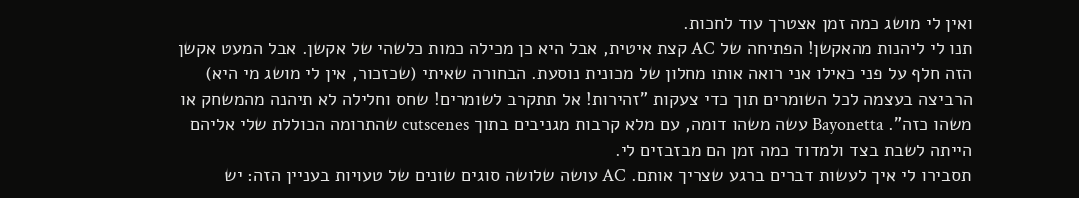ואין לי מושג כמה זמן אצטרך עוד לחכות.
תנו לי ליהנות מהאקשן! הפתיחה של AC קצת איטית, אבל היא כן מכילה כמות כלשהי של אקשן. אבל המעט אקשן הזה חלף על פני כאילו אני רואה אותו מחלון של מכונית נוסעת. הבחורה שאיתי (שכזכור, אין לי מושג מי היא) הרביצה בעצמה לכל השומרים תוך כדי צעקות "זהירות! אל תתקרב לשומרים! שחס וחלילה לא תיהנה מהמשחק או משהו כזה". Bayonetta עשה משהו דומה, עם מלא קרבות מגניבים בתוך cutscenes שהתרומה הכוללת שלי אליהם הייתה לשבת בצד ולמדוד כמה זמן הם מבזבזים לי.
תסבירו לי איך לעשות דברים ברגע שצריך אותם. AC עושה שלושה סוגים שונים של טעויות בעניין הזה: יש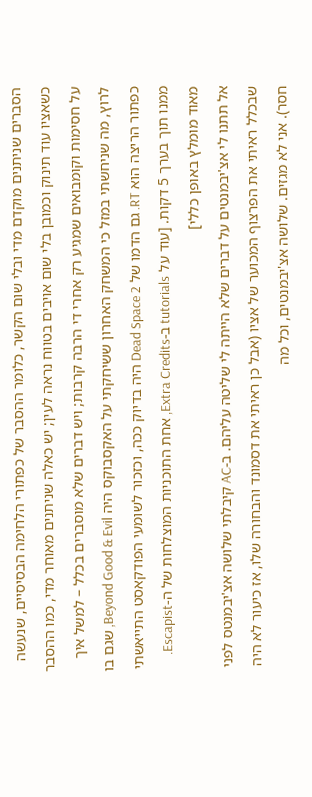הסברים שניתנים מוקדם מדי ובלי שום הקשר, כלומר ההסבר של כפתורי הלחימה הבסיסיים, שנעשה כשאציו עוד תינוק וכמובן בלי שום אויבים בטווח נראה לעין; יש כאלה שניתנים מאוחר מדי, כמו ההסבר על חסימות וקומבואים שמגיע רק אחרי די הרבה קרבות; ויש דברים שלא מוסברים בכלל – למשל איך לרוץ, מה שניחשתי במזל כי המשחק האחרון ששיחקתי על האקסבוקס היה Beyond Good & Evil, שגם בו כפתור הריצה הוא RT. גם הדמו של Dead Space 2 היה בדיוק ככה, וכזכור לשומעי הפודקאסט התייאשתי ממנו תוך בערך 5 דקות. [עוד על tutorials ב-Extra Credits, אחת התוכניות המוצלחות של ה-Escapist. מאוד מומלץ באופן כללי]
אל תתנו לי אצ'יבמנטים על דברים שלא הייתה לי שליטה עליהם. ב-AC קיבלתי שלושה אצ'יבמנטס לפני שבכלל ראיתי את הפרצוף המכוער של אציו (אבל כן ראיתי את דסמונד והבחורה שלו, אז כיעור לא היה חסר). אני לא מגזים. שלושה אצ'יבמנטים, וכל מה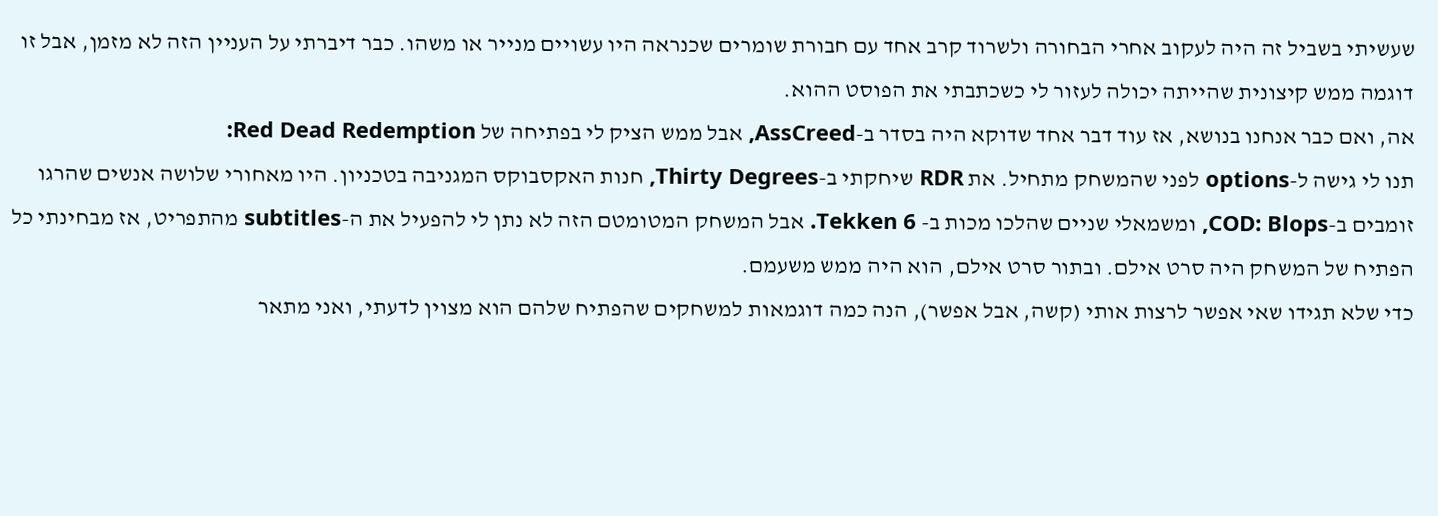שעשיתי בשביל זה היה לעקוב אחרי הבחורה ולשרוד קרב אחד עם חבורת שומרים שכנראה היו עשויים מנייר או משהו. כבר דיברתי על העניין הזה לא מזמן, אבל זו דוגמה ממש קיצונית שהייתה יכולה לעזור לי כשכתבתי את הפוסט ההוא.
אה, ואם כבר אנחנו בנושא, אז עוד דבר אחד שדוקא היה בסדר ב-AssCreed, אבל ממש הציק לי בפתיחה של Red Dead Redemption:
תנו לי גישה ל-options לפני שהמשחק מתחיל. את RDR שיחקתי ב-Thirty Degrees, חנות האקסבוקס המגניבה בטכניון. היו מאחורי שלושה אנשים שהרגו זומבים ב-COD: Blops, ומשמאלי שניים שהלכו מכות ב- Tekken 6. אבל המשחק המטומטם הזה לא נתן לי להפעיל את ה-subtitles מהתפריט, אז מבחינתי כל הפתיח של המשחק היה סרט אילם. ובתור סרט אילם, הוא היה ממש משעמם.
כדי שלא תגידו שאי אפשר לרצות אותי (קשה, אבל אפשר), הנה כמה דוגמאות למשחקים שהפתיח שלהם הוא מצוין לדעתי, ואני מתאר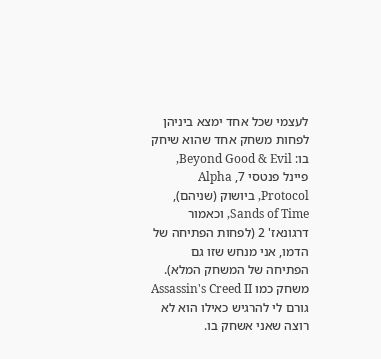לעצמי שכל אחד ימצא ביניהן לפחות משחק אחד שהוא שיחק בו: Beyond Good & Evil, פיינל פנטסי 7, Alpha Protocol, ביושוק (שניהם), Sands of Time, וכאמור דרגונאז' 2 (לפחות הפתיחה של הדמו, אני מנחש שזו גם הפתיחה של המשחק המלא).
משחק כמו Assassin's Creed II גורם לי להרגיש כאילו הוא לא רוצה שאני אשחק בו.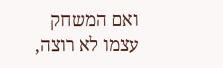ואם המשחק עצמו לא רוצה,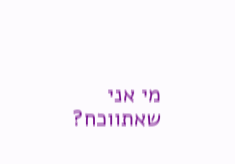מי אני שאתווכח?